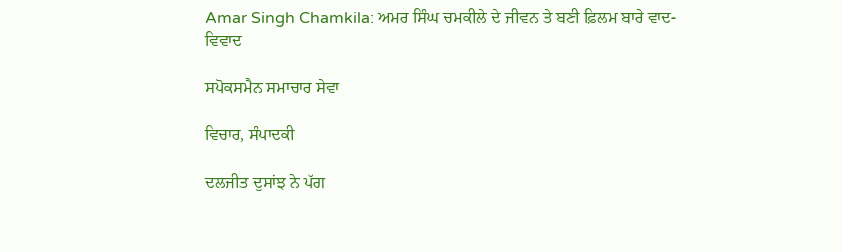Amar Singh Chamkila: ਅਮਰ ਸਿੰਘ ਚਮਕੀਲੇ ਦੇ ਜੀਵਨ ਤੇ ਬਣੀ ਫ਼ਿਲਮ ਬਾਰੇ ਵਾਦ-ਵਿਵਾਦ

ਸਪੋਕਸਮੈਨ ਸਮਾਚਾਰ ਸੇਵਾ

ਵਿਚਾਰ, ਸੰਪਾਦਕੀ

ਦਲਜੀਤ ਦੁਸਾਂਝ ਨੇ ਪੱਗ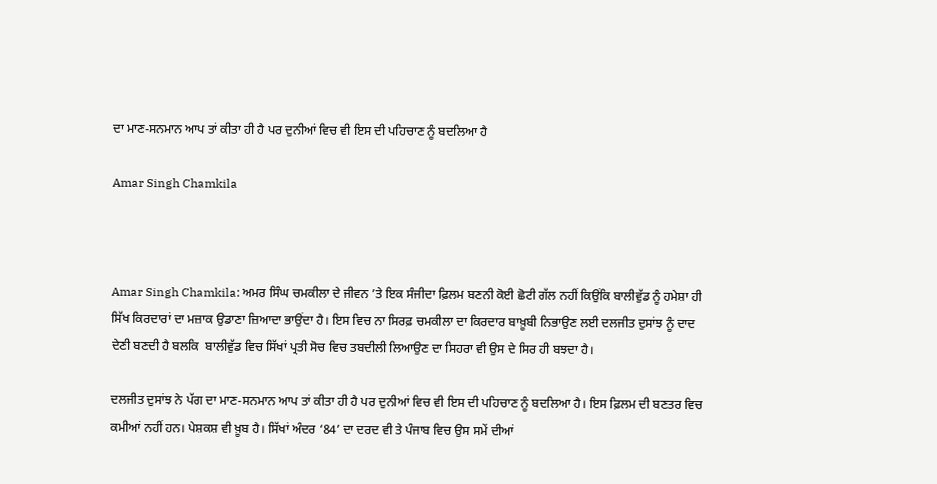ਦਾ ਮਾਣ-ਸਨਮਾਨ ਆਪ ਤਾਂ ਕੀਤਾ ਹੀ ਹੈ ਪਰ ਦੁਨੀਆਂ ਵਿਚ ਵੀ ਇਸ ਦੀ ਪਹਿਚਾਣ ਨੂੰ ਬਦਲਿਆ ਹੈ

Amar Singh Chamkila



Amar Singh Chamkila: ਅਮਰ ਸਿੰਘ ਚਮਕੀਲਾ ਦੇ ਜੀਵਨ ’ਤੇ ਇਕ ਸੰਜੀਦਾ ਫ਼ਿਲਮ ਬਣਨੀ ਕੋਈ ਛੋਟੀ ਗੱਲ ਨਹੀਂ ਕਿਉਂਕਿ ਬਾਲੀਵੁੱਡ ਨੂੰ ਹਮੇਸ਼ਾ ਹੀ ਸਿੱਖ ਕਿਰਦਾਰਾਂ ਦਾ ਮਜ਼ਾਕ ਉਡਾਣਾ ਜ਼ਿਆਦਾ ਭਾਉਂਦਾ ਹੈ। ਇਸ ਵਿਚ ਨਾ ਸਿਰਫ਼ ਚਮਕੀਲਾ ਦਾ ਕਿਰਦਾਰ ਬਾਖ਼ੂਬੀ ਨਿਭਾਉਣ ਲਈ ਦਲਜੀਤ ਦੁਸਾਂਝ ਨੂੰ ਦਾਦ ਦੇਣੀ ਬਣਦੀ ਹੈ ਬਲਕਿ  ਬਾਲੀਵੁੱਡ ਵਿਚ ਸਿੱਖਾਂ ਪ੍ਰਤੀ ਸੋਚ ਵਿਚ ਤਬਦੀਲੀ ਲਿਆਉਣ ਦਾ ਸਿਹਰਾ ਵੀ ਉਸ ਦੇ ਸਿਰ ਹੀ ਬਝਦਾ ਹੈ।

ਦਲਜੀਤ ਦੁਸਾਂਝ ਨੇ ਪੱਗ ਦਾ ਮਾਣ-ਸਨਮਾਨ ਆਪ ਤਾਂ ਕੀਤਾ ਹੀ ਹੈ ਪਰ ਦੁਨੀਆਂ ਵਿਚ ਵੀ ਇਸ ਦੀ ਪਹਿਚਾਣ ਨੂੰ ਬਦਲਿਆ ਹੈ। ਇਸ ਫ਼ਿਲਮ ਦੀ ਬਣਤਰ ਵਿਚ ਕਮੀਆਂ ਨਹੀਂ ਹਨ। ਪੇਸ਼ਕਸ਼ ਵੀ ਖ਼ੂਬ ਹੈ। ਸਿੱਖਾਂ ਅੰਦਰ ‘84’ ਦਾ ਦਰਦ ਵੀ ਤੇ ਪੰਜਾਬ ਵਿਚ ਉਸ ਸਮੇਂ ਦੀਆਂ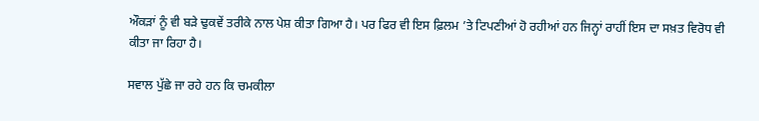ਔਕੜਾਂ ਨੂੰ ਵੀ ਬੜੇ ਢੁਕਵੇਂ ਤਰੀਕੇ ਨਾਲ ਪੇਸ਼ ਕੀਤਾ ਗਿਆ ਹੈ। ਪਰ ਫਿਰ ਵੀ ਇਸ ਫ਼ਿਲਮ ’ਤੇ ਟਿਪਣੀਆਂ ਹੋ ਰਹੀਆਂ ਹਨ ਜਿਨ੍ਹਾਂ ਰਾਹੀਂ ਇਸ ਦਾ ਸਖ਼ਤ ਵਿਰੋਧ ਵੀ ਕੀਤਾ ਜਾ ਰਿਹਾ ਹੈ।

ਸਵਾਲ ਪੁੱਛੇ ਜਾ ਰਹੇ ਹਨ ਕਿ ਚਮਕੀਲਾ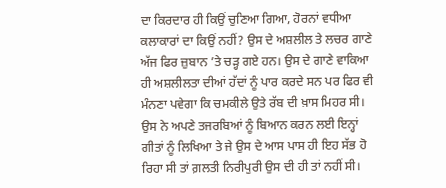ਦਾ ਕਿਰਦਾਰ ਹੀ ਕਿਉਂ ਚੁਣਿਆ ਗਿਆ, ਹੋਰਨਾਂ ਵਧੀਆ ਕਲਾਕਾਰਾਂ ਦਾ ਕਿਉਂ ਨਹੀਂ? ਉਸ ਦੇ ਅਸ਼ਲੀਲ ਤੇ ਲਚਰ ਗਾਣੇ ਅੱਜ ਫਿਰ ਜ਼ੁਬਾਨ ’ਤੇ ਚੜ੍ਹ ਗਏ ਹਨ। ਉਸ ਦੇ ਗਾਣੇ ਵਾਕਿਆ ਹੀ ਅਸ਼ਲੀਲਤਾ ਦੀਆਂ ਹੱਦਾਂ ਨੂੰ ਪਾਰ ਕਰਦੇ ਸਨ ਪਰ ਫਿਰ ਵੀ ਮੰਨਣਾ ਪਵੇਗਾ ਕਿ ਚਮਕੀਲੇ ਉਤੇ ਰੱਬ ਦੀ ਖ਼ਾਸ ਮਿਹਰ ਸੀ। ਉਸ ਨੇ ਅਪਣੇ ਤਜਰਬਿਆਂ ਨੂੰ ਬਿਆਨ ਕਰਨ ਲਈ ਇਨ੍ਹਾਂ ਗੀਤਾਂ ਨੂੰ ਲਿਖਿਆ ਤੇ ਜੇ ਉਸ ਦੇ ਆਸ ਪਾਸ ਹੀ ਇਹ ਸੱਭ ਹੋ ਰਿਹਾ ਸੀ ਤਾਂ ਗ਼ਲਤੀ ਨਿਰੀਪੁਰੀ ਉਸ ਦੀ ਹੀ ਤਾਂ ਨਹੀਂ ਸੀ।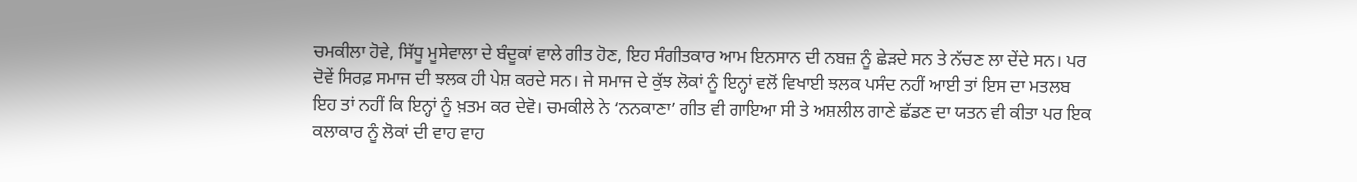ਚਮਕੀਲਾ ਹੋਵੇ, ਸਿੱਧੂ ਮੂਸੇਵਾਲਾ ਦੇ ਬੰਦੂਕਾਂ ਵਾਲੇ ਗੀਤ ਹੋਣ, ਇਹ ਸੰਗੀਤਕਾਰ ਆਮ ਇਨਸਾਨ ਦੀ ਨਬਜ਼ ਨੂੰ ਛੇੜਦੇ ਸਨ ਤੇ ਨੱਚਣ ਲਾ ਦੇਂਦੇ ਸਨ। ਪਰ ਦੋਵੇਂ ਸਿਰਫ਼ ਸਮਾਜ ਦੀ ਝਲਕ ਹੀ ਪੇਸ਼ ਕਰਦੇ ਸਨ। ਜੇ ਸਮਾਜ ਦੇ ਕੁੱਝ ਲੋਕਾਂ ਨੂੰ ਇਨ੍ਹਾਂ ਵਲੋਂ ਵਿਖਾਈ ਝਲਕ ਪਸੰਦ ਨਹੀਂ ਆਈ ਤਾਂ ਇਸ ਦਾ ਮਤਲਬ ਇਹ ਤਾਂ ਨਹੀਂ ਕਿ ਇਨ੍ਹਾਂ ਨੂੰ ਖ਼ਤਮ ਕਰ ਦੇਵੋ। ਚਮਕੀਲੇ ਨੇ ‘ਨਨਕਾਣਾ’ ਗੀਤ ਵੀ ਗਾਇਆ ਸੀ ਤੇ ਅਸ਼ਲੀਲ ਗਾਣੇ ਛੱਡਣ ਦਾ ਯਤਨ ਵੀ ਕੀਤਾ ਪਰ ਇਕ ਕਲਾਕਾਰ ਨੂੰ ਲੋਕਾਂ ਦੀ ਵਾਹ ਵਾਹ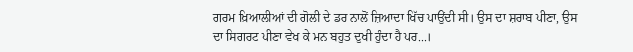ਗਰਮ ਖ਼ਿਆਲੀਆਂ ਦੀ ਗੋਲੀ ਦੇ ਡਰ ਨਾਲੋਂ ਜ਼ਿਆਦਾ ਖਿੱਚ ਪਾਉਂਦੀ ਸੀ। ਉਸ ਦਾ ਸ਼ਰਾਬ ਪੀਣਾ, ਉਸ ਦਾ ਸਿਗਰਟ ਪੀਣਾ ਵੇਖ ਕੇ ਮਨ ਬਹੁਤ ਦੁਖੀ ਹੁੰਦਾ ਹੈ ਪਰ...।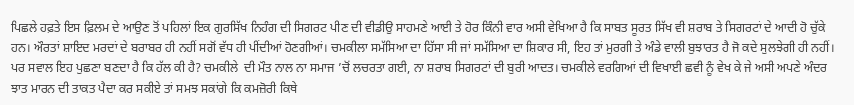ਪਿਛਲੇ ਹਫ਼ਤੇ ਇਸ ਫ਼ਿਲਮ ਦੇ ਆਉਣ ਤੋਂ ਪਹਿਲਾਂ ਇਕ ਗੁਰਸਿੱਖ ਨਿਹੰਗ ਦੀ ਸਿਗਰਟ ਪੀਣ ਦੀ ਵੀਡੀਉ ਸਾਹਮਣੇ ਆਈ ਤੇ ਹੋਰ ਕਿੰਨੀ ਵਾਰ ਅਸੀ ਵੇਖਿਆ ਹੈ ਕਿ ਸਾਬਤ ਸੂਰਤ ਸਿੱਖ ਵੀ ਸ਼ਰਾਬ ਤੇ ਸਿਗਰਟਾਂ ਦੇ ਆਦੀ ਹੋ ਚੁੱਕੇ ਹਨ। ਔਰਤਾਂ ਸ਼ਾਇਦ ਮਰਦਾਂ ਦੇ ਬਰਾਬਰ ਹੀ ਨਹੀਂ ਸਗੋਂ ਵੱਧ ਹੀ ਪੀਂਦੀਆਂ ਹੋਣਗੀਆਂ। ਚਮਕੀਲਾ ਸਮੱਸਿਆ ਦਾ ਹਿੱਸਾ ਸੀ ਜਾਂ ਸਮੱਸਿਆ ਦਾ ਸ਼ਿਕਾਰ ਸੀ, ਇਹ ਤਾਂ ਮੁਰਗੀ ਤੇ ਅੰਡੇ ਵਾਲੀ ਬੁਝਾਰਤ ਹੈ ਜੋ ਕਦੇ ਸੁਲਝੇਗੀ ਹੀ ਨਹੀਂ। ਪਰ ਸਵਾਲ ਇਹ ਪੁਛਣਾ ਬਣਦਾ ਹੈ ਕਿ ਹੱਲ ਕੀ ਹੈ? ਚਮਕੀਲੇ  ਦੀ ਮੌਤ ਨਾਲ ਨਾ ਸਮਾਜ ’ਚੋਂ ਲਚਰਤਾ ਗਈ, ਨਾ ਸ਼ਰਾਬ ਸਿਗਰਟਾਂ ਦੀ ਬੁਰੀ ਆਦਤ। ਚਮਕੀਲੇ ਵਰਗਿਆਂ ਦੀ ਵਿਖਾਈ ਛਵੀ ਨੂੰ ਵੇਖ ਕੇ ਜੇ ਅਸੀ ਅਪਣੇ ਅੰਦਰ ਝਾਤ ਮਾਰਨ ਦੀ ਤਾਕਤ ਪੈਦਾ ਕਰ ਸਕੀਏ ਤਾਂ ਸਮਝ ਸਕਾਂਗੇ ਕਿ ਕਮਜ਼ੋਰੀ ਕਿਥੇ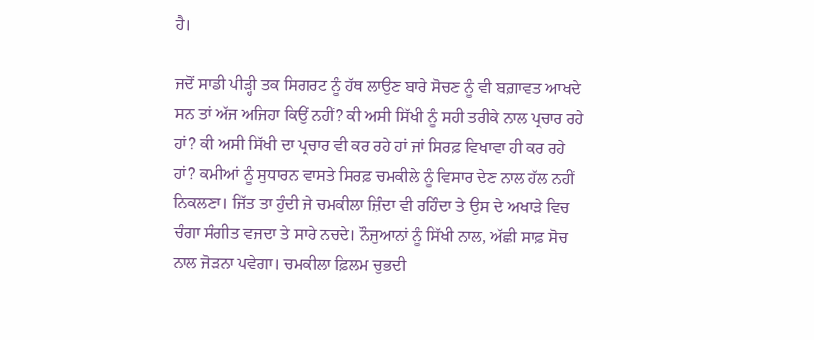ਹੈ।

ਜਦੋਂ ਸਾਡੀ ਪੀੜ੍ਹੀ ਤਕ ਸਿਗਰਟ ਨੂੰ ਹੱਥ ਲਾਉਣ ਬਾਰੇ ਸੋਚਣ ਨੂੰ ਵੀ ਬਗ਼ਾਵਤ ਆਖਦੇ ਸਨ ਤਾਂ ਅੱਜ ਅਜਿਹਾ ਕਿਉਂ ਨਹੀਂ? ਕੀ ਅਸੀ ਸਿੱਖੀ ਨੂੰ ਸਹੀ ਤਰੀਕੇ ਨਾਲ ਪ੍ਰਚਾਰ ਰਹੇ ਹਾਂ? ਕੀ ਅਸੀ ਸਿੱਖੀ ਦਾ ਪ੍ਰਚਾਰ ਵੀ ਕਰ ਰਹੇ ਹਾਂ ਜਾਂ ਸਿਰਫ਼ ਵਿਖਾਵਾ ਹੀ ਕਰ ਰਹੇ ਹਾਂ? ਕਮੀਆਂ ਨੂੰ ਸੁਧਾਰਨ ਵਾਸਤੇ ਸਿਰਫ਼ ਚਮਕੀਲੇ ਨੂੰ ਵਿਸਾਰ ਦੇਣ ਨਾਲ ਹੱਲ ਨਹੀਂ ਨਿਕਲਣਾ। ਜਿੱਤ ਤਾ ਹੁੰਦੀ ਜੇ ਚਮਕੀਲਾ ਜ਼ਿੰਦਾ ਵੀ ਰਹਿੰਦਾ ਤੇ ਉਸ ਦੇ ਅਖਾੜੇ ਵਿਚ ਚੰਗਾ ਸੰਗੀਤ ਵਜਦਾ ਤੇ ਸਾਰੇ ਨਚਦੇ। ਨੌਜੁਆਨਾਂ ਨੂੰ ਸਿੱਖੀ ਨਾਲ, ਅੱਛੀ ਸਾਫ਼ ਸੋਚ ਨਾਲ ਜੋੜਨਾ ਪਵੇਗਾ। ਚਮਕੀਲਾ ਫ਼ਿਲਮ ਚੁਭਦੀ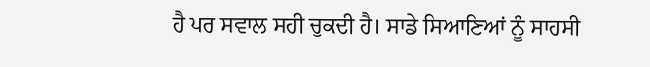ਹੈ ਪਰ ਸਵਾਲ ਸਹੀ ਚੁਕਦੀ ਹੈ। ਸਾਡੇ ਸਿਆਣਿਆਂ ਨੂੰ ਸਾਹਸੀ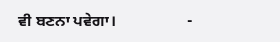ਵੀ ਬਣਨਾ ਪਵੇਗਾ।                  -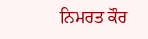ਨਿਮਰਤ ਕੌਰ